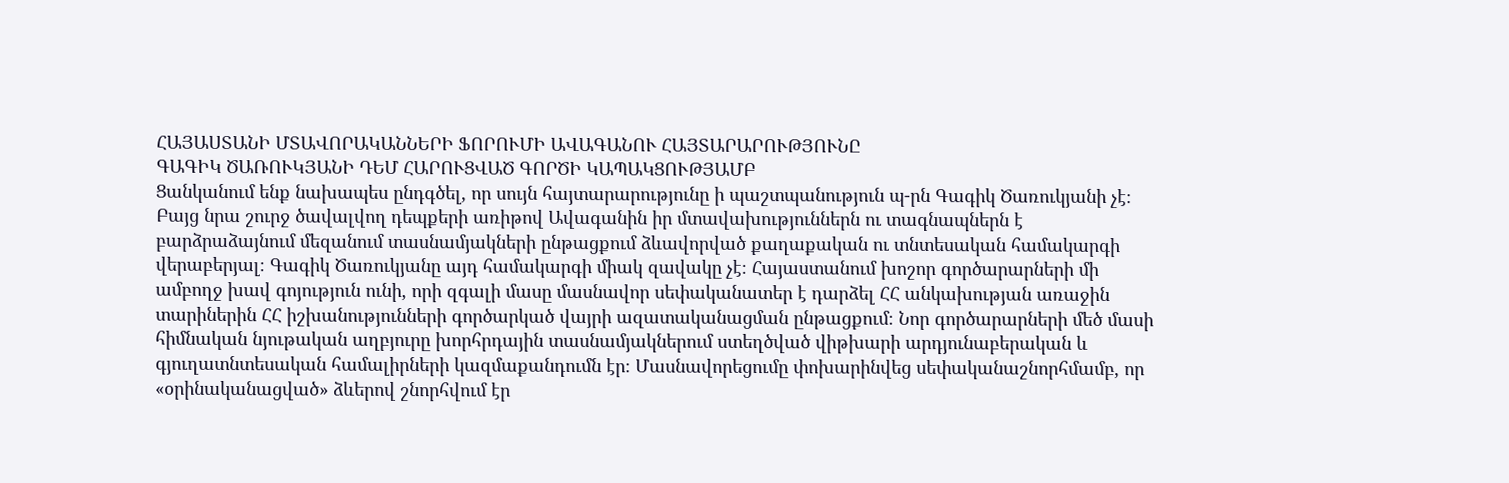ՀԱՅԱՍՏԱՆԻ ՄՏԱՎՈՐԱԿԱՆՆԵՐԻ ՖՈՐՈՒՄԻ ԱՎԱԳԱՆՈՒ ՀԱՅՏԱՐԱՐՈՒԹՅՈՒՆԸ
ԳԱԳԻԿ ԾԱՌՈՒԿՅԱՆԻ ԴԵՄ ՀԱՐՈՒՑՎԱԾ ԳՈՐԾԻ ԿԱՊԱԿՑՈՒԹՅԱՄԲ
Ցանկանում ենք նախապես ընդգծել, որ սույն հայտարարությունը ի պաշտպանություն պ-րն Գագիկ Ծառուկյանի չէ։ Բայց նրա շուրջ ծավալվող դեպքերի առիթով Ավագանին իր մտավախություններն ու տագնապներն է բարձրաձայնում մեզանում տասնամյակների ընթացքում ձևավորված քաղաքական ու տնտեսական համակարգի վերաբերյալ։ Գագիկ Ծառուկյանը այդ համակարգի միակ զավակը չէ։ Հայաստանում խոշոր գործարարների մի ամբողջ խավ գոյություն ունի, որի զգալի մասը մասնավոր սեփականատեր է դարձել ՀՀ անկախության առաջին տարիներին ՀՀ իշխանությունների գործարկած վայրի ազատականացման ընթացքում։ Նոր գործարարների մեծ մասի հիմնական նյութական աղբյուրը խորհրդային տասնամյակներում ստեղծված վիթխարի արդյունաբերական և գյուղատնտեսական համալիրների կազմաքանդումն էր։ Մասնավորեցումը փոխարինվեց սեփականաշնորհմամբ, որ «օրինականացված» ձևերով շնորհվում էր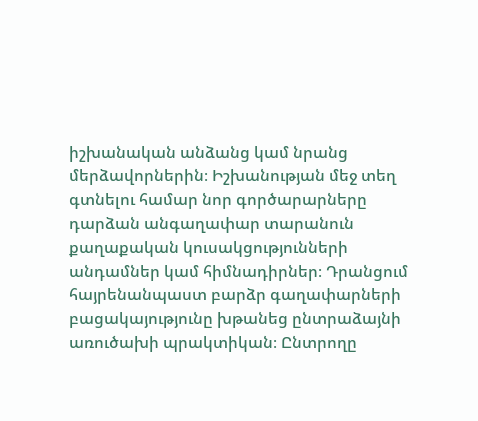իշխանական անձանց կամ նրանց մերձավորներին։ Իշխանության մեջ տեղ գտնելու համար նոր գործարարները դարձան անգաղափար տարանուն քաղաքական կուսակցությունների անդամներ կամ հիմնադիրներ։ Դրանցում հայրենանպաստ բարձր գաղափարների բացակայությունը խթանեց ընտրաձայնի առուծախի պրակտիկան։ Ընտրողը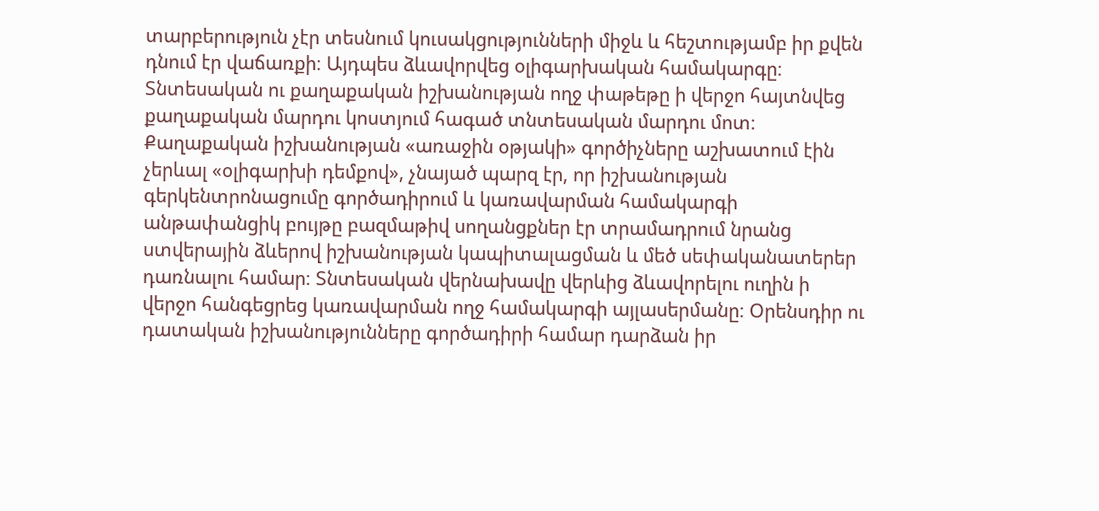տարբերություն չէր տեսնում կուսակցությունների միջև և հեշտությամբ իր քվեն դնում էր վաճառքի։ Այդպես ձևավորվեց օլիգարխական համակարգը։ Տնտեսական ու քաղաքական իշխանության ողջ փաթեթը ի վերջո հայտնվեց քաղաքական մարդու կոստյում հագած տնտեսական մարդու մոտ։
Քաղաքական իշխանության «առաջին օթյակի» գործիչները աշխատում էին չերևալ «օլիգարխի դեմքով», չնայած պարզ էր, որ իշխանության գերկենտրոնացումը գործադիրում և կառավարման համակարգի անթափանցիկ բույթը բազմաթիվ սողանցքներ էր տրամադրում նրանց ստվերային ձևերով իշխանության կապիտալացման և մեծ սեփականատերեր դառնալու համար։ Տնտեսական վերնախավը վերևից ձևավորելու ուղին ի վերջո հանգեցրեց կառավարման ողջ համակարգի այլասերմանը։ Օրենսդիր ու դատական իշխանությունները գործադիրի համար դարձան իր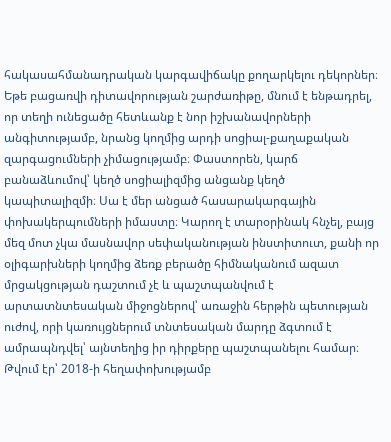հակասահմանադրական կարգավիճակը քողարկելու դեկորներ։ Եթե բացառվի դիտավորության շարժառիթը, մնում է ենթադրել, որ տեղի ունեցածը հետևանք է նոր իշխանավորների անգիտությամբ, նրանց կողմից արդի սոցիալ-քաղաքական զարգացումների չիմացությամբ։ Փաստորեն, կարճ բանաձևումով՝ կեղծ սոցիալիզմից անցանք կեղծ կապիտալիզմի։ Սա է մեր անցած հասարակարգային փոխակերպումների իմաստը։ Կարող է տարօրինակ հնչել, բայց մեզ մոտ չկա մասնավոր սեփականության ինստիտուտ, քանի որ օլիգարխների կողմից ձեռք բերածը հիմնականում ազատ մրցակցության դաշտում չէ և պաշտպանվում է արտատնտեսական միջոցներով՝ առաջին հերթին պետության ուժով, որի կառույցներում տնտեսական մարդը ձգտում է ամրապնդվել՝ այնտեղից իր դիրքերը պաշտպանելու համար։
Թվում էր՝ 2018-ի հեղափոխությամբ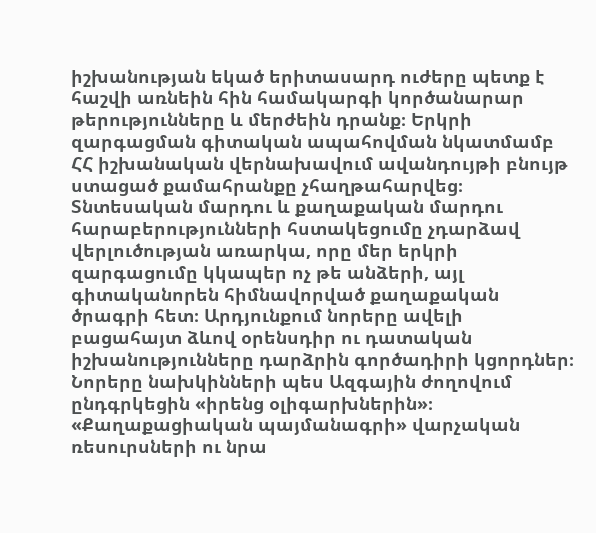իշխանության եկած երիտասարդ ուժերը պետք է հաշվի առնեին հին համակարգի կործանարար թերությունները և մերժեին դրանք։ Երկրի զարգացման գիտական ապահովման նկատմամբ ՀՀ իշխանական վերնախավում ավանդույթի բնույթ ստացած քամահրանքը չհաղթահարվեց։ Տնտեսական մարդու և քաղաքական մարդու հարաբերությունների հստակեցումը չդարձավ վերլուծության առարկա, որը մեր երկրի զարգացումը կկապեր ոչ թե անձերի, այլ գիտականորեն հիմնավորված քաղաքական ծրագրի հետ։ Արդյունքում նորերը ավելի բացահայտ ձևով օրենսդիր ու դատական իշխանությունները դարձրին գործադիրի կցորդներ։ Նորերը նախկինների պես Ազգային ժողովում ընդգրկեցին «իրենց օլիգարխներին»։ «Քաղաքացիական պայմանագրի» վարչական ռեսուրսների ու նրա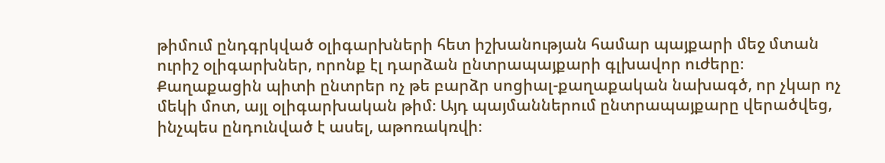թիմում ընդգրկված օլիգարխների հետ իշխանության համար պայքարի մեջ մտան ուրիշ օլիգարխներ, որոնք էլ դարձան ընտրապայքարի գլխավոր ուժերը։ Քաղաքացին պիտի ընտրեր ոչ թե բարձր սոցիալ-քաղաքական նախագծ, որ չկար ոչ մեկի մոտ, այլ օլիգարխական թիմ։ Այդ պայմաններում ընտրապայքարը վերածվեց, ինչպես ընդունված է ասել, աթոռակռվի։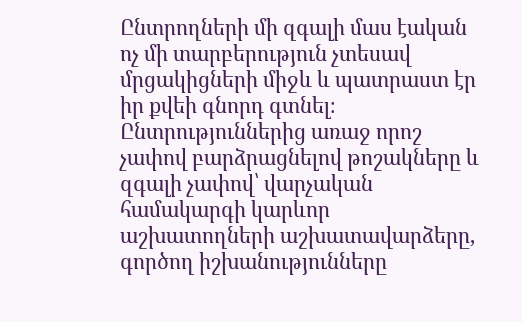Ընտրողների մի զգալի մաս էական ոչ մի տարբերություն չտեսավ մրցակիցների միջև և պատրաստ էր իր քվեի գնորդ գտնել։ Ընտրություններից առաջ որոշ չափով բարձրացնելով թոշակները և զգալի չափով՝ վարչական համակարգի կարևոր աշխատողների աշխատավարձերը, գործող իշխանությունները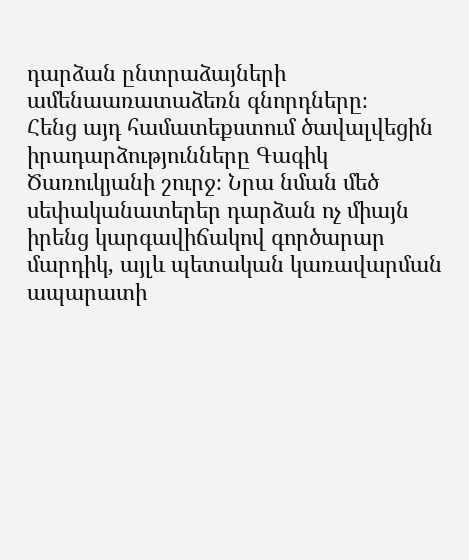դարձան ընտրաձայների ամենաառատաձեռն գնորդները։
Հենց այդ համատեքստում ծավալվեցին իրադարձությունները Գագիկ Ծառուկյանի շուրջ։ Նրա նման մեծ սեփականատերեր դարձան ոչ միայն իրենց կարգավիճակով գործարար մարդիկ, այլև պետական կառավարման ապարատի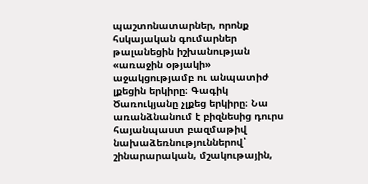պաշտոնատարներ, որոնք հսկայական գումարներ թալանեցին իշխանության «առաջին օթյակի» աջակցությամբ ու անպատիժ լքեցին երկիրը։ Գագիկ Ծառուկյանը չլքեց երկիրը։ Նա առանձնանում է բիզնեսից դուրս հայանպաստ բազմաթիվ նախաձեռնություններով՝ շինարարական, մշակութային,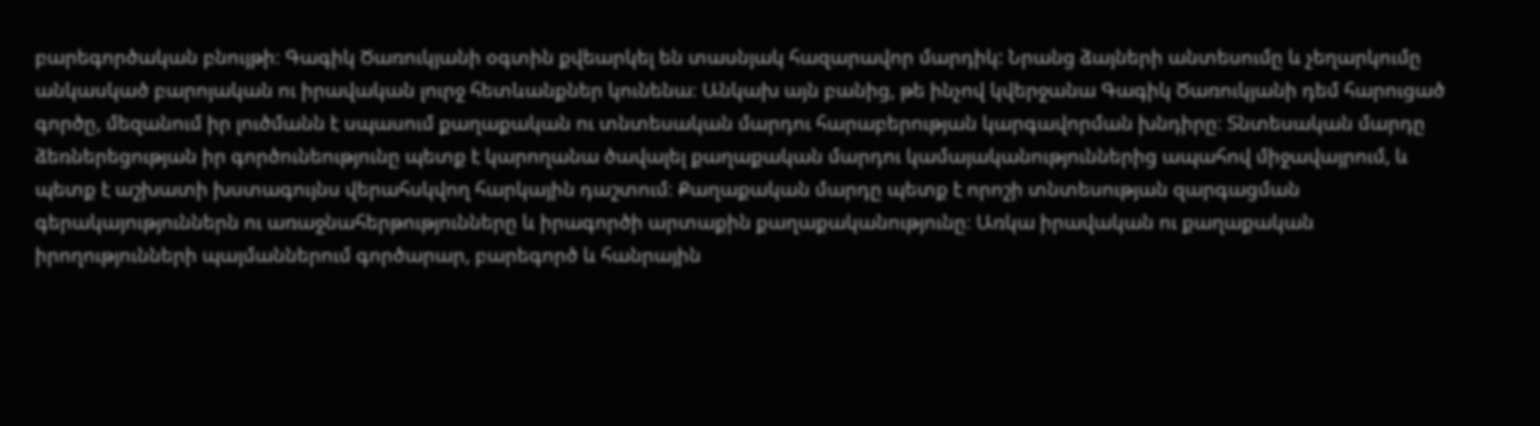բարեգործական բնույթի։ Գագիկ Ծառուկյանի օգտին քվեարկել են տասնյակ հազարավոր մարդիկ: Նրանց ձայների անտեսումը և չեղարկումը անկասկած բարոյական ու իրավական լուրջ հետևանքներ կունենա։ Անկախ այն բանից, թե ինչով կվերջանա Գագիկ Ծառուկյանի դեմ հարուցած գործը, մեզանում իր լուծմանն է սպասում քաղաքական ու տնտեսական մարդու հարաբերության կարգավորման խնդիրը։ Տնտեսական մարդը ձեռներեցության իր գործունեությունը պետք է կարողանա ծավալել քաղաքական մարդու կամայականություններից ապահով միջավայրում, և պետք է աշխատի խստագույնս վերահսկվող հարկային դաշտում։ Քաղաքական մարդը պետք է որոշի տնտեսության զարգացման գերակայություններն ու առաջնահերթությունները և իրագործի արտաքին քաղաքականությունը։ Առկա իրավական ու քաղաքական իրողությունների պայմաններում գործարար, բարեգործ և հանրային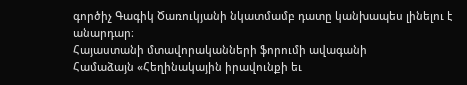գործիչ Գագիկ Ծառուկյանի նկատմամբ դատը կանխապես լինելու է անարդար։
Հայաստանի մտավորականների ֆորումի ավագանի
Համաձայն «Հեղինակային իրավունքի եւ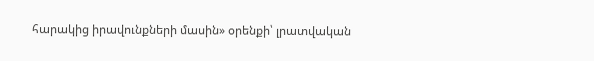հարակից իրավունքների մասին» օրենքի՝ լրատվական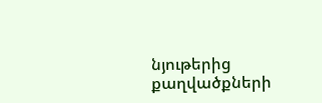նյութերից քաղվածքների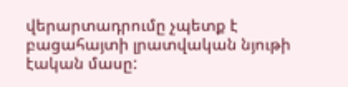վերարտադրումը չպետք է բացահայտի լրատվական նյութի էական մասը: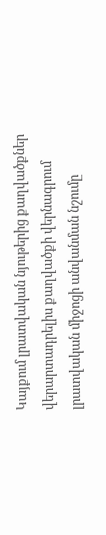Կայքում լրատվական նյութերից քաղվածքներ վերարտադրելիս քաղվածքի վերնագրում լրատվական միջոցի անվանման նշումը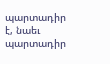պարտադիր է, նաեւ պարտադիր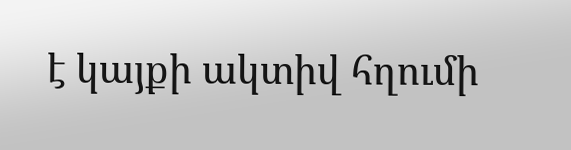է կայքի ակտիվ հղումի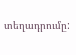տեղադրումը: